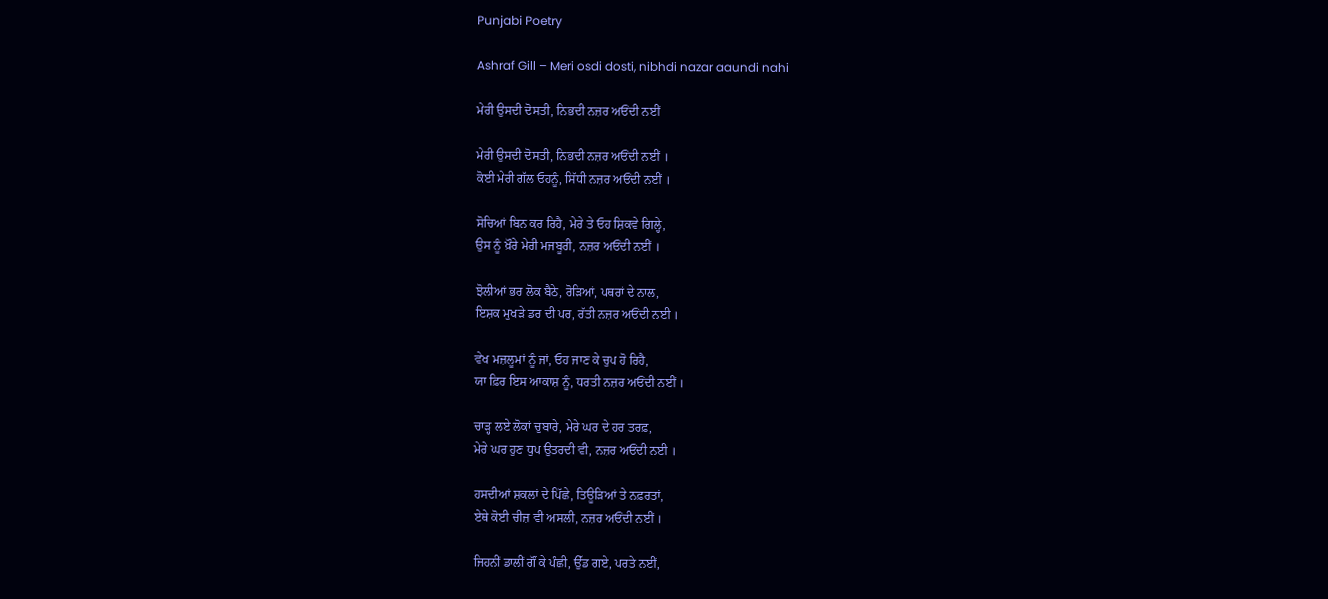Punjabi Poetry

Ashraf Gill – Meri osdi dosti, nibhdi nazar aaundi nahi

ਮੇਰੀ ਉਸਦੀ ਦੋਸਤੀ, ਨਿਭਦੀ ਨਜ਼ਰ ਅਓਂਦੀ ਨਈਂ

ਮੇਰੀ ਉਸਦੀ ਦੋਸਤੀ, ਨਿਭਦੀ ਨਜ਼ਰ ਅਓਂਦੀ ਨਈਂ ।
ਕੋਈ ਮੇਰੀ ਗੱਲ ਓਹਨੂੰ, ਸਿੱਧੀ ਨਜ਼ਰ ਅਓਂਦੀ ਨਈਂ ।

ਸੋਚਿਆਂ ਬਿਨ ਕਰ ਰਿਹੈ, ਮੇਰੇ ਤੇ ਓਹ ਸ਼ਿਕਵੇ ਗਿਲ੍ਹੇ,
ਉਸ ਨੂੰ ਖ਼ੌਰੇ ਮੇਰੀ ਮਜਬੂਰੀ, ਨਜ਼ਰ ਅਓਂਦੀ ਨਈਂ ।

ਝੋਲੀਆਂ ਭਰ ਲੋਕ ਬੈਠੇ, ਰੋੜਿਆਂ, ਪਥਰਾਂ ਦੇ ਨਾਲ,
ਇਸ਼ਕ ਮੁਖੜੇ ਡਰ ਦੀ ਪਰ, ਰੱਤੀ ਨਜ਼ਰ ਅਓਂਦੀ ਨਈ ।

ਵੇਖ ਮਜ਼ਲੂਮਾਂ ਨੂੰ ਜਾਂ, ਓਹ ਜਾਣ ਕੇ ਚੁਪ ਹੋ ਰਿਹੈ,
ਯਾ ਫ਼ਿਰ ਇਸ ਆਕਾਸ਼ ਨੂੰ, ਧਰਤੀ ਨਜ਼ਰ ਅਓਂਦੀ ਨਈਂ ।

ਚਾੜ੍ਹ ਲਏ ਲੋਕਾਂ ਚੁਬਾਰੇ, ਮੇਰੇ ਘਰ ਦੇ ਹਰ ਤਰਫ਼,
ਮੇਰੇ ਘਰ ਹੁਣ ਧੁਪ ਉਤਰਦੀ ਵੀ, ਨਜ਼ਰ ਅਓਂਦੀ ਨਈ ।

ਹਸਦੀਆਂ ਸ਼ਕਲਾਂ ਦੇ ਪਿੱਛੇ, ਤਿਊੜਿਆਂ ਤੇ ਨਫ਼ਰਤਾਂ,
ਏਥੇ ਕੋਈ ਚੀਜ਼ ਵੀ ਅਸਲੀ, ਨਜ਼ਰ ਅਓਂਦੀ ਨਈਂ ।

ਜਿਹਨੀਂ ਡਾਲੀਂ ਗੌਂ ਕੇ ਪੰਛੀ, ਉੱਡ ਗਏ, ਪਰਤੇ ਨਈਂ,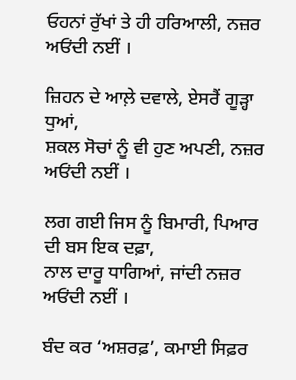ਓਹਨਾਂ ਰੁੱਖਾਂ ਤੇ ਹੀ ਹਰਿਆਲੀ, ਨਜ਼ਰ ਅਓਂਦੀ ਨਈਂ ।

ਜ਼ਿਹਨ ਦੇ ਆਲ਼ੇ ਦਵਾਲੇ, ਏਸਰੈਂ ਗੂੜ੍ਹਾ ਧੁਆਂ,
ਸ਼ਕਲ ਸੋਚਾਂ ਨੂੰ ਵੀ ਹੁਣ ਅਪਣੀ, ਨਜ਼ਰ ਅਓਂਦੀ ਨਈਂ ।

ਲਗ ਗਈ ਜਿਸ ਨੂੰ ਬਿਮਾਰੀ, ਪਿਆਰ ਦੀ ਬਸ ਇਕ ਦਫ਼ਾ,
ਨਾਲ ਦਾਰੂ ਧਾਗਿਆਂ, ਜਾਂਦੀ ਨਜ਼ਰ ਅਓਂਦੀ ਨਈਂ ।

ਬੰਦ ਕਰ ‘ਅਸ਼ਰਫ਼’, ਕਮਾਈ ਸਿਫ਼ਰ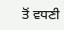ਤੋਂ ਵਧਣੀ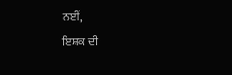ਨਈਂ,
ਇਸ਼ਕ ਦੀ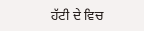ਹੱਟੀ ਦੇ ਵਿਚ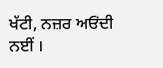ਖੱਟੀ, ਨਜ਼ਰ ਅਓਂਦੀ ਨਈਂ ।